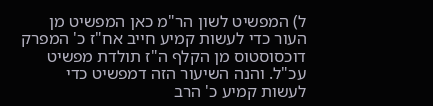ל) המפשיט לשון הר"מ כאן המפשיט מן העור כדי לעשות קמיע חייב אח"ז כ' המפרק דוכסוסטוס מן הקלף ה"ז תולדת מפשיט עכ"ל. והנה השיעור הזה דמפשיט כדי לעשות קמיע כ' הרב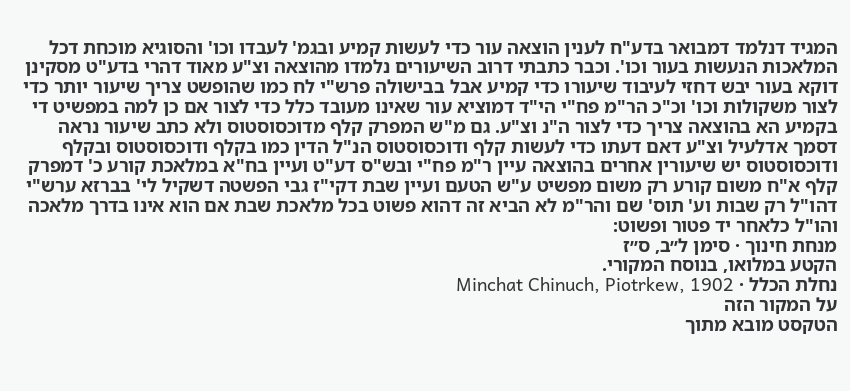המגיד דנלמד דמבואר בדע"ח לענין הוצאה עור כדי לעשות קמיע ובגמ' לעבדו וכו' והסוגיא מוכחת דכל המלאכות הנעשות בעור וכו'. וכבר כתבתי דרוב השיעורים נלמדו מהוצאה וצ"ע מאוד דהרי בדע"ט מסקינן דוקא בעור יבש דחזי לעיבוד שיעורו כדי קמיע אבל בבישולה פרש"י לח כמו שהופשט צריך שיעור יותר כדי לצור משקולות וכו' וכ"כ הר"מ פח"י הי"ד דמוציא עור שאינו מעובד כלל כדי לצור אם כן למה במפשיט די בקמיע הא בהוצאה צריך כדי לצור ה"נ וצ"ע. גם מ"ש המפרק קלף מדוכסוסטוס ולא כתב שיעור נראה דסמך אדלעיל וצ"ע דאם דעתו כדי לעשות קלף ודוכסוסטוס הנ"ל הדין כמו בקלף ודוכסוסטוס ובקלף ודוכסוסטוס יש שיעורין אחרים בהוצאה עיין ר"מ פח"י ובש"ס דע"ט ועיין בח"א במלאכת קורע כ' דמפרק קלף א"ח משום קורע רק משום מפשיט ע"ש הטעם ועיין שבת דקי"ז גבי הפשטה דשקיל לי' בברזא ערש"י דהו"ל רק שבות וע' תוס' שם והר"מ לא הביא זה דהוא פשוט בכל מלאכת שבת אם הוא אינו בדרך מלאכה והו"ל כלאחר יד פטור ופשוט:
מנחת חינוך · סימן ל״ב, ס״ז
הקטע במלואו, בנוסח המקורי.
נחלת הכלל · Minchat Chinuch, Piotrkew, 1902
על המקור הזה
הטקסט מובא מתוך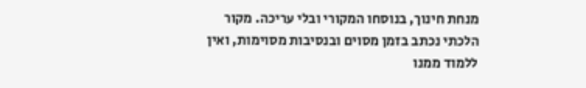מנחת חינוך, בנוסחו המקורי ובלי עריכה. מקור הלכתי נכתב בזמן מסוים ובנסיבות מסוימות, ואין ללמוד ממנו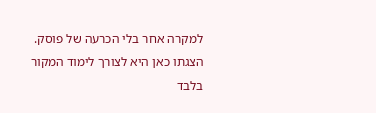למקרה אחר בלי הכרעה של פוסק. הצגתו כאן היא לצורך לימוד המקור בלבד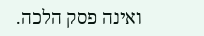ואינה פסק הלכה.